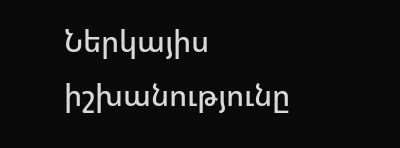Ներկայիս իշխանությունը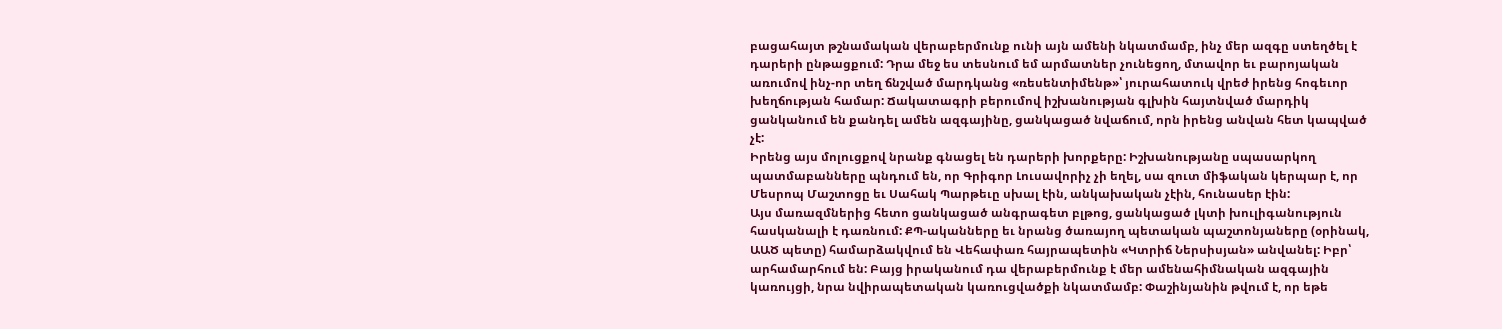բացահայտ թշնամական վերաբերմունք ունի այն ամենի նկատմամբ, ինչ մեր ազգը ստեղծել է դարերի ընթացքում: Դրա մեջ ես տեսնում եմ արմատներ չունեցող, մտավոր եւ բարոյական առումով ինչ-որ տեղ ճնշված մարդկանց «ռեսենտիմենթ»՝ յուրահատուկ վրեժ իրենց հոգեւոր խեղճության համար: Ճակատագրի բերումով իշխանության գլխին հայտնված մարդիկ ցանկանում են քանդել ամեն ազգայինը, ցանկացած նվաճում, որն իրենց անվան հետ կապված չէ:
Իրենց այս մոլուցքով նրանք գնացել են դարերի խորքերը: Իշխանությանը սպասարկող պատմաբանները պնդում են, որ Գրիգոր Լուսավորիչ չի եղել, սա զուտ միֆական կերպար է, որ Մեսրոպ Մաշտոցը եւ Սահակ Պարթեւը սխալ էին, անկախական չէին, հունասեր էին:
Այս մառազմներից հետո ցանկացած անգրագետ բլթոց, ցանկացած լկտի խուլիգանություն հասկանալի է դառնում: ՔՊ-ականները եւ նրանց ծառայող պետական պաշտոնյաները (օրինակ, ԱԱԾ պետը) համարձակվում են Վեհափառ հայրապետին «Կտրիճ Ներսիսյան» անվանել: Իբր՝ արհամարհում են: Բայց իրականում դա վերաբերմունք է մեր ամենահիմնական ազգային կառույցի, նրա նվիրապետական կառուցվածքի նկատմամբ: Փաշինյանին թվում է, որ եթե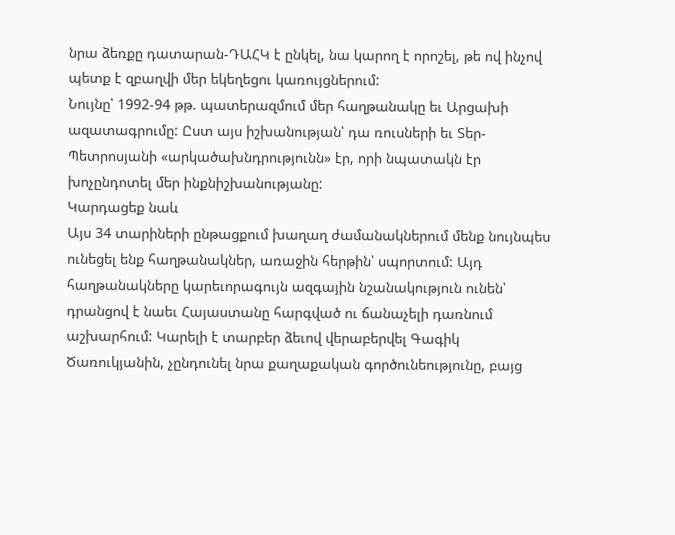նրա ձեռքը դատարան-ԴԱՀԿ է ընկել, նա կարող է որոշել, թե ով ինչով պետք է զբաղվի մեր եկեղեցու կառույցներում:
Նույնը՝ 1992-94 թթ. պատերազմում մեր հաղթանակը եւ Արցախի ազատագրումը: Ըստ այս իշխանության՝ դա ռուսների եւ Տեր-Պետրոսյանի «արկածախնդրությունն» էր, որի նպատակն էր խոչընդոտել մեր ինքնիշխանությանը:
Կարդացեք նաև
Այս 34 տարիների ընթացքում խաղաղ ժամանակներում մենք նույնպես ունեցել ենք հաղթանակներ, առաջին հերթին՝ սպորտում: Այդ հաղթանակները կարեւորագույն ազգային նշանակություն ունեն՝ դրանցով է նաեւ Հայաստանը հարգված ու ճանաչելի դառնում աշխարհում: Կարելի է տարբեր ձեւով վերաբերվել Գագիկ Ծառուկյանին, չընդունել նրա քաղաքական գործունեությունը, բայց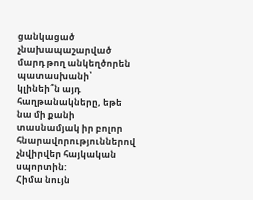ցանկացած չնախապաշարված մարդ թող անկեղծորեն պատասխանի՝ կլինեի՞ն այդ հաղթանակները, եթե նա մի քանի տասնամյակ իր բոլոր հնարավորություններով չնվիրվեր հայկական սպորտին:
Հիմա նույն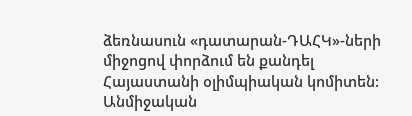ձեռնասուն «դատարան-ԴԱՀԿ»-ների միջոցով փորձում են քանդել Հայաստանի օլիմպիական կոմիտեն: Անմիջական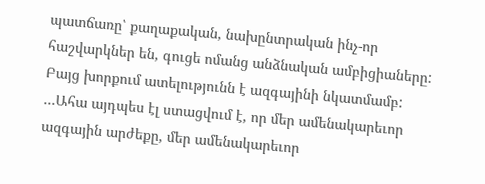պատճառը՝ քաղաքական, նախընտրական ինչ-որ հաշվարկներ են, գուցե ոմանց անձնական ամբիցիաները: Բայց խորքում ատելությունն է ազգայինի նկատմամբ:
…Ահա այդպես էլ ստացվում է, որ մեր ամենակարեւոր ազգային արժեքը, մեր ամենակարեւոր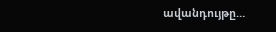ավանդույթը…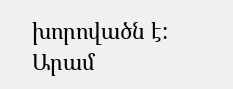խորովածն է:
Արամ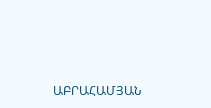ԱԲՐԱՀԱՄՅԱՆ